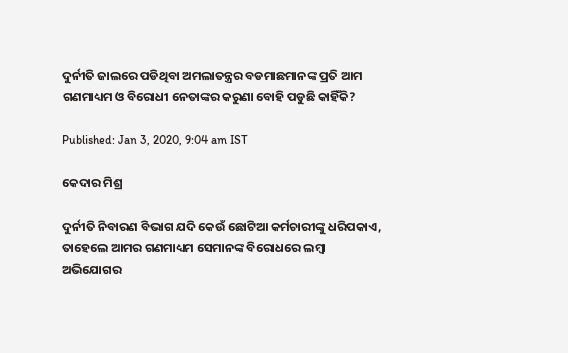ଦୁର୍ନୀତି ଜାଲରେ ପଡିଥିବା ଅମଲାତନ୍ତ୍ରର ବଡମାଛମାନଙ୍କ ପ୍ରତି ଆମ ଗଣମାଧ୍ୟମ ଓ ବିରୋଧୀ ନେତାଙ୍କର କରୁଣା ବୋହି ପଡୁଛି କାହିଁକି?

Published: Jan 3, 2020, 9:04 am IST

କେଦାର ମିଶ୍ର

ଦୁର୍ନୀତି ନିବାରଣ ବିଭାଗ ଯଦି କେଉଁ ଛୋଟିଆ କର୍ମଚାରୀଙ୍କୁ ଧରିପକାଏ, ତାହେଲେ ଆମର ଗଣମାଧ୍ୟମ ସେମାନଙ୍କ ବିରୋଧରେ ଲମ୍ବା ଅଭିଯୋଗର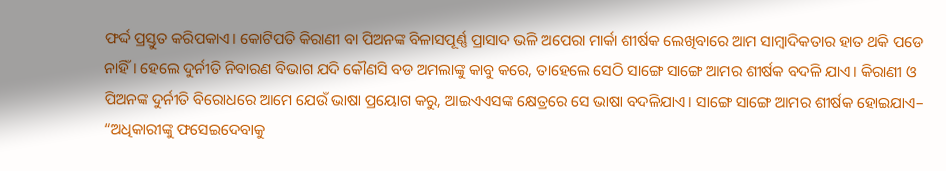ଫର୍ଦ୍ଦ ପ୍ରସ୍ତୁତ କରିପକାଏ। କୋଟିପତି କିରାଣୀ ବା ପିଅନଙ୍କ ବିଳାସପୂର୍ଣ୍ଣ ପ୍ରାସାଦ ଭଳି ଅପେରା ମାର୍କା ଶୀର୍ଷକ ଲେଖିବାରେ ଆମ ସାମ୍ବାଦିକତାର ହାତ ଥକି ପଡେ ନାହିଁ। ହେଲେ ଦୁର୍ନୀତି ନିବାରଣ ବିଭାଗ ଯଦି କୌଣସି ବଡ ଅମଲାଙ୍କୁ କାବୁ କରେ, ତାହେଲେ ସେଠି ସାଙ୍ଗେ ସାଙ୍ଗେ ଆମର ଶୀର୍ଷକ ବଦଳି ଯାଏ। କିରାଣୀ ଓ ପିଅନଙ୍କ ଦୁର୍ନୀତି ବିରୋଧରେ ଆମେ ଯେଉଁ ଭାଷା ପ୍ରୟୋଗ କରୁ, ଆଇଏଏସଙ୍କ କ୍ଷେତ୍ରରେ ସେ ଭାଷା ବଦଳିଯାଏ। ସାଙ୍ଗେ ସାଙ୍ଗେ ଆମର ଶୀର୍ଷକ ହୋଇଯାଏ– “ଅଧିକାରୀଙ୍କୁ ଫସେଇଦେବାକୁ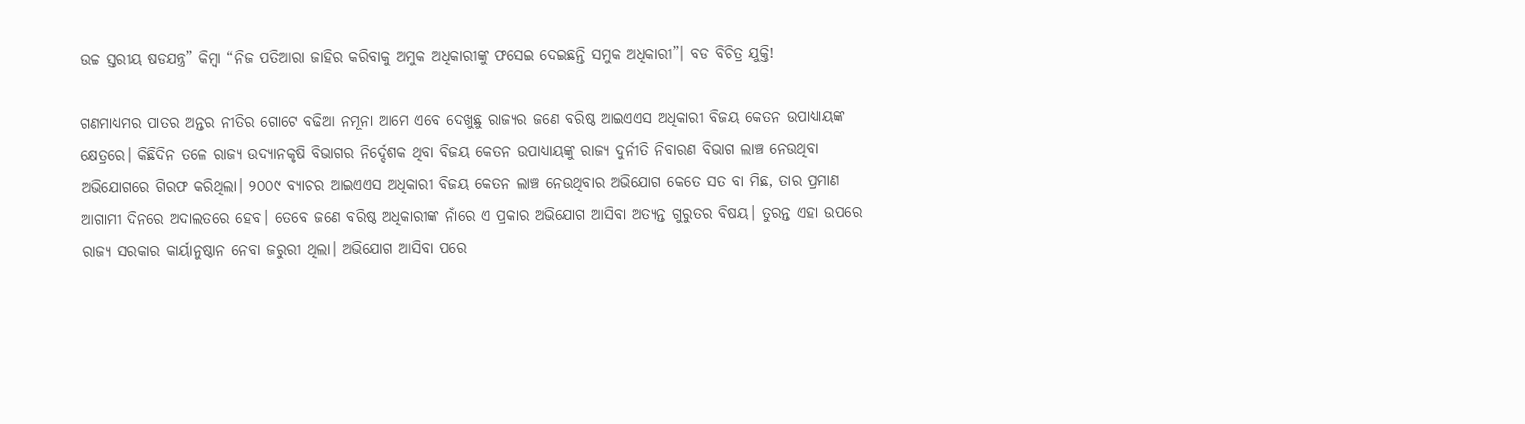ଉଚ୍ଚ ସ୍ତରୀୟ ଷଡଯନ୍ତ୍ର” କିମ୍ବା “ନିଜ ପତିଆରା ଜାହିର କରିବାକୁ ଅମୁକ ଅଧିକାରୀଙ୍କୁ ଫସେଇ ଦେଇଛନ୍ତି ସମୁକ ଅଧିକାରୀ”। ବଡ ବିଚିତ୍ର ଯୁକ୍ତି!

ଗଣମାଧ୍ୟମର ପାତର ଅନ୍ତର ନୀତିର ଗୋଟେ ବଢିଆ ନମୂନା ଆମେ ଏବେ ଦେଖୁଛୁ ରାଜ୍ୟର ଜଣେ ବରିଷ୍ଠ ଆଇଏଏସ ଅଧିକାରୀ ବିଜୟ କେତନ ଉପାଧ୍ୟାୟଙ୍କ କ୍ଷେତ୍ରରେ। କିଛିଦିନ ତଳେ ରାଜ୍ୟ ଉଦ୍ୟାନକୃଷି ବିଭାଗର ନିର୍ଦ୍ଦେଶକ ଥିବା ବିଜୟ କେତନ ଉପାଧ୍ୟାୟଙ୍କୁ ରାଜ୍ୟ ଦୁର୍ନୀତି ନିବାରଣ ବିଭାଗ ଲାଞ୍ଚ ନେଉଥିବା ଅଭିଯୋଗରେ ଗିରଫ କରିଥିଲା। ୨୦୦୯ ବ୍ୟାଚର ଆଇଏଏସ ଅଧିକାରୀ ବିଜୟ କେତନ ଲାଞ୍ଚ ନେଉଥିବାର ଅଭିଯୋଗ କେତେ ସତ ବା ମିଛ, ତାର ପ୍ରମାଣ ଆଗାମୀ ଦିନରେ ଅଦାଲତରେ ହେବ। ତେବେ ଜଣେ ବରିଷ୍ଠ ଅଧିକାରୀଙ୍କ ନାଁରେ ଏ ପ୍ରକାର ଅଭିଯୋଗ ଆସିବା ଅତ୍ୟନ୍ତ ଗୁରୁତର ବିଷୟ। ତୁରନ୍ତ ଏହା ଉପରେ ରାଜ୍ୟ ସରକାର କାର୍ୟାନୁଷ୍ଠାନ ନେବା ଜରୁରୀ ଥିଲା। ଅଭିଯୋଗ ଆସିବା ପରେ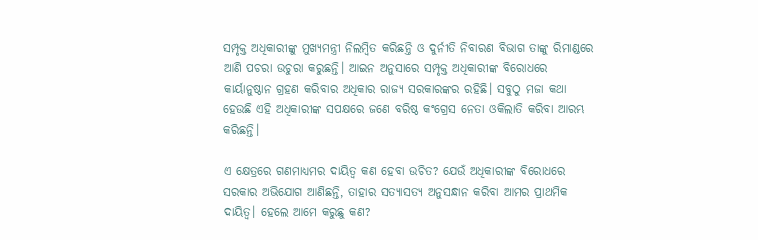ସମ୍ପୃକ୍ତ ଅଧିକାରୀଙ୍କୁ ମୁଖ୍ୟମନ୍ତ୍ରୀ ନିଲମ୍ବିତ କରିଛନ୍ତି ଓ ଦୁର୍ନୀତି ନିବାରଣ ବିଭାଗ ତାଙ୍କୁ ରିମାଣ୍ଡରେ ଆଣି ପଚରା ଉଚୁରା କରୁଛନ୍ତି। ଆଇନ ଅନୁସାରେ ସମ୍ପୃକ୍ତ ଅଧିକାରୀଙ୍କ ବିରୋଧରେ କାର୍ୟାନୁଷ୍ଠାନ ଗ୍ରହଣ କରିବାର ଅଧିକାର ରାଜ୍ୟ ସରକାରଙ୍କର ରହିଛି। ସବୁଠୁ ମଜା କଥା ହେଉଛି ଏହି ଅଧିକାରୀଙ୍କ ସପକ୍ଷରେ ଜଣେ ବରିଷ୍ଠ କଂଗ୍ରେସ ନେତା ଓକିଲାତି କରିବା ଆରମ୍ଭ କରିଛନ୍ତି।

ଏ କ୍ଷେତ୍ରରେ ଗଣମାଧ୍ୟମର ଦାୟିତ୍ଵ କଣ ହେବା ଉଚିତ? ଯେଉଁ ଅଧିକାରୀଙ୍କ ବିରୋଧରେ ସରକାର ଅଭିଯୋଗ ଆଣିଛନ୍ତି, ତାହାର ସତ୍ୟାସତ୍ୟ ଅନୁସନ୍ଧାନ କରିବା ଆମର ପ୍ରାଥମିକ ଦାୟିତ୍ଵ। ହେଲେ ଆମେ କରୁଛୁ କଣ?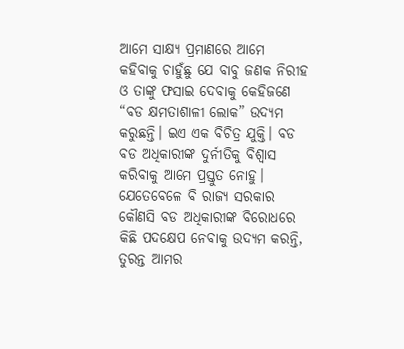ଆମେ ସାକ୍ଷ୍ୟ ପ୍ରମାଣରେ ଆମେ  କହିବାକୁ ଚାହୁଁଛୁ ଯେ ବାବୁ ଜଣକ ନିରୀହ ଓ ତାଙ୍କୁ ଫସାଇ ଦେବାକୁ କେହିଜଣେ “ବଡ କ୍ଷମତାଶାଳୀ ଲୋକ” ଉଦ୍ୟମ କରୁଛନ୍ତି। ଇଏ ଏକ ବିଚିତ୍ର ଯୁକ୍ତି। ବଡ ବଡ ଅଧିକାରୀଙ୍କ ଦୁର୍ନୀତିକୁ ବିଶ୍ଵାସ କରିବାକୁ ଆମେ ପ୍ରସ୍ତୁତ ନୋହୁ। ଯେତେବେଳେ ବି ରାଜ୍ୟ ସରକାର କୌଣସି ବଡ ଅଧିକାରୀଙ୍କ ବିରୋଧରେ କିଛି ପଦକ୍ଷେପ ନେବାକୁ ଉଦ୍ୟମ କରନ୍ତି, ତୁରନ୍ତ ଆମର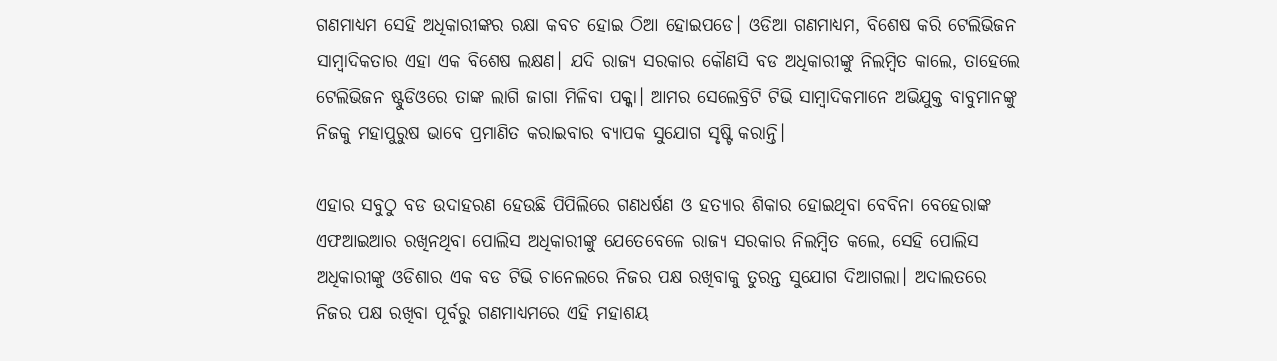ଗଣମାଧ୍ୟମ ସେହି ଅଧିକାରୀଙ୍କର ରକ୍ଷା କବଚ ହୋଇ ଠିଆ ହୋଇପଡେ। ଓଡିଆ ଗଣମାଧ୍ୟମ, ବିଶେଷ କରି ଟେଲିଭିଜନ ସାମ୍ବାଦିକତାର ଏହା ଏକ ବିଶେଷ ଲକ୍ଷଣ। ଯଦି ରାଜ୍ୟ ସରକାର କୌଣସି ବଡ ଅଧିକାରୀଙ୍କୁ ନିଲମ୍ବିତ କାଲେ, ତାହେଲେ ଟେଲିଭିଜନ ଷ୍ଟୁଡିଓରେ ତାଙ୍କ ଲାଗି ଜାଗା ମିଳିବା ପକ୍କା। ଆମର ସେଲେବ୍ରିଟି ଟିଭି ସାମ୍ବାଦିକମାନେ ଅଭିଯୁକ୍ତ ବାବୁମାନଙ୍କୁ ନିଜକୁ ମହାପୁରୁଷ ଭାବେ ପ୍ରମାଣିତ କରାଇବାର ବ୍ୟାପକ ସୁଯୋଗ ସୃଷ୍ଟି କରାନ୍ତି।

ଏହାର ସବୁଠୁ ବଡ ଉଦାହରଣ ହେଉଛି ପିପିଲିରେ ଗଣଧର୍ଷଣ ଓ ହତ୍ୟାର ଶିକାର ହୋଇଥିବା ବେବିନା ବେହେରାଙ୍କ ଏଫଆଇଆର ରଖିନଥିବା ପୋଲିସ ଅଧିକାରୀଙ୍କୁ ଯେତେବେଳେ ରାଜ୍ୟ ସରକାର ନିଲମ୍ବିତ କଲେ, ସେହି ପୋଲିସ ଅଧିକାରୀଙ୍କୁ ଓଡିଶାର ଏକ ବଡ ଟିଭି ଚାନେଲରେ ନିଜର ପକ୍ଷ ରଖିବାକୁ ତୁରନ୍ତ ସୁଯୋଗ ଦିଆଗଲା। ଅଦାଲତରେ ନିଜର ପକ୍ଷ ରଖିବା ପୂର୍ବରୁ ଗଣମାଧ୍ୟମରେ ଏହି ମହାଶୟ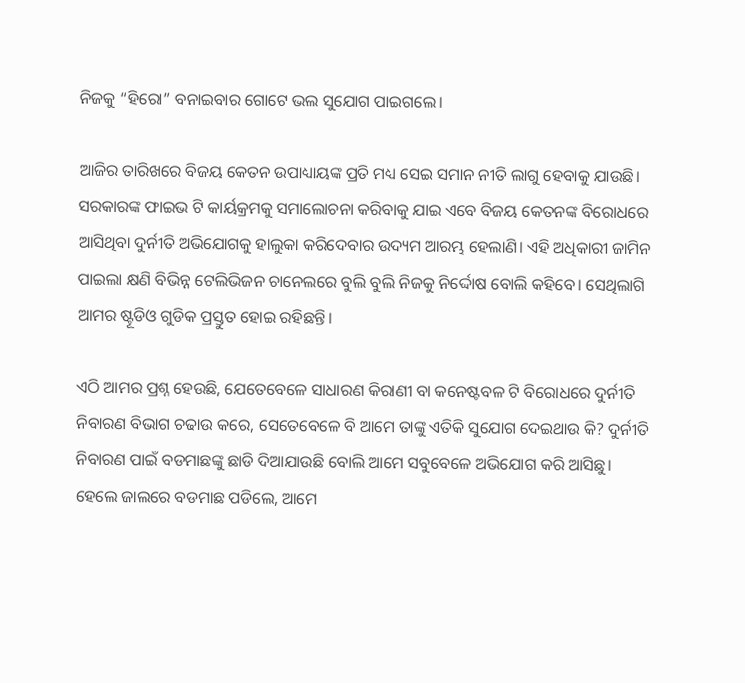ନିଜକୁ “ହିରୋ” ବନାଇବାର ଗୋଟେ ଭଲ ସୁଯୋଗ ପାଇଗଲେ।

ଆଜିର ତାରିଖରେ ବିଜୟ କେତନ ଉପାଧ୍ୟାୟଙ୍କ ପ୍ରତି ମଧ୍ୟ ସେଇ ସମାନ ନୀତି ଲାଗୁ ହେବାକୁ ଯାଉଛି। ସରକାରଙ୍କ ଫାଇଭ ଟି କାର୍ୟକ୍ରମକୁ ସମାଲୋଚନା କରିବାକୁ ଯାଇ ଏବେ ବିଜୟ କେତନଙ୍କ ବିରୋଧରେ ଆସିଥିବା ଦୁର୍ନୀତି ଅଭିଯୋଗକୁ ହାଲୁକା କରିଦେବାର ଉଦ୍ୟମ ଆରମ୍ଭ ହେଲାଣି। ଏହି ଅଧିକାରୀ ଜାମିନ ପାଇଲା କ୍ଷଣି ବିଭିନ୍ନ ଟେଲିଭିଜନ ଚାନେଲରେ ବୁଲି ବୁଲି ନିଜକୁ ନିର୍ଦ୍ଦୋଷ ବୋଲି କହିବେ। ସେଥିଲାଗି ଆମର ଷ୍ଟୂଡିଓ ଗୁଡିକ ପ୍ରସ୍ତୁତ ହୋଇ ରହିଛନ୍ତି।

ଏଠି ଆମର ପ୍ରଶ୍ନ ହେଉଛି, ଯେତେବେଳେ ସାଧାରଣ କିରାଣୀ ବା କନେଷ୍ଟବଳ ଟି ବିରୋଧରେ ଦୁର୍ନୀତି ନିବାରଣ ବିଭାଗ ଚଢାଉ କରେ, ସେତେବେଳେ ବି ଆମେ ତାଙ୍କୁ ଏତିକି ସୁଯୋଗ ଦେଇଥାଉ କି? ଦୁର୍ନୀତି ନିବାରଣ ପାଇଁ ବଡମାଛଙ୍କୁ ଛାଡି ଦିଆଯାଉଛି ବୋଲି ଆମେ ସବୁବେଳେ ଅଭିଯୋଗ କରି ଆସିଛୁ। ହେଲେ ଜାଲରେ ବଡମାଛ ପଡିଲେ, ଆମେ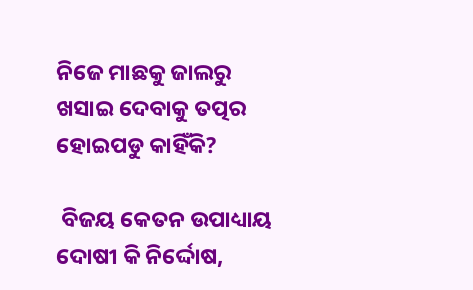ନିଜେ ମାଛକୁ ଜାଲରୁ ଖସାଇ ଦେବାକୁ ତତ୍ପର ହୋଇପଡୁ କାହିଁକି?

 ବିଜୟ କେତନ ଉପାଧ୍ୟାୟ ଦୋଷୀ କି ନିର୍ଦ୍ଦୋଷ,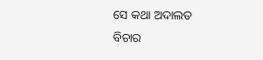ସେ କଥା ଅଦାଲତ ବିଚାର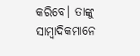କରିବେ। ତାଙ୍କୁ ସାମ୍ବାଦିକମାନେ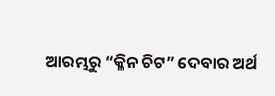ଆରମ୍ଭରୁ “କ୍ଳିନ ଚିଟ” ଦେବାର ଅର୍ଥ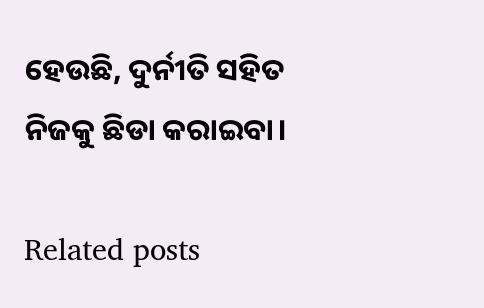ହେଉଛି, ଦୁର୍ନୀତି ସହିତ ନିଜକୁ ଛିଡା କରାଇବା।

Related posts